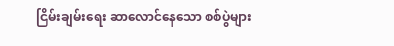ငြိမ်းချမ်းရေး ဆာလောင်နေသော စစ်ပွဲများ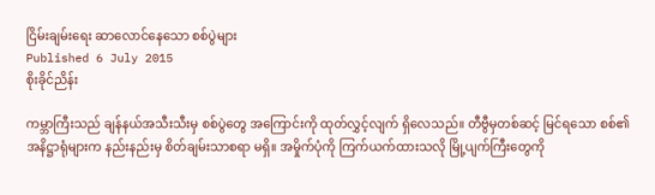ငြိမ်းချမ်းရေး ဆာလောင်နေသော စစ်ပွဲများ
Published 6 July 2015
စိုးခိုင်ညိန်း

ကမ္ဘာကြီးသည် ချန်နယ်အသီးသီးမှ စစ်ပွဲတွေ အကြောင်းကို ထုတ်လွှင့်လျက် ရှိလေသည်။ တီဗွီမှတစ်ဆင့် မြင်ရသော စစ်၏အနိဋ္ဌာရုံများက နည်းနည်းမှ စိတ်ချမ်းသာစရာ မရှိ။ အမှိုက်ပုံကို ကြက်ယက်ထားသလို မြို့ပျက်ကြီးတွေကို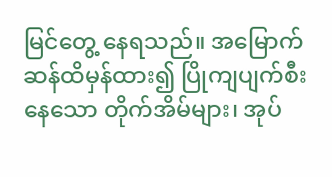မြင်တွေ့ နေရသည်။ အမြောက်ဆန်ထိမှန်ထား၍ ပြိုကျပျက်စီးနေသော တိုက်အိမ်များ၊ အုပ်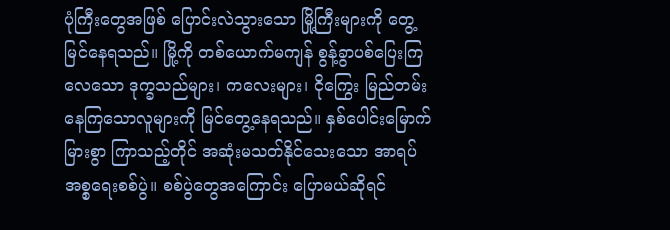ပုံကြီးတွေအဖြစ် ပြောင်းလဲသွားသော မြို့ကြီးများကို တွေ့မြင်နေရသည်။ မြို့ကို တစ်ယောက်မကျန် စွန့်ခွာပစ်ပြေးကြလေသော ဒုက္ခသည်များ၊ ကလေးများ၊ ငိုကြွေး မြည်တမ်းနေကြသောလူများကို မြင်တွေ့နေရသည်။ နှစ်ပေါင်းမြောက်မြားစွာ ကြာသည့်တိုင် အဆုံးမသတ်နိုင်သေးသော အာရပ်အစ္စရေးစစ်ပွဲ။ စစ်ပွဲတွေအကြောင်း ပြောမယ်ဆိုရင်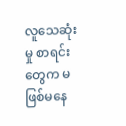လူသေဆုံးမှု စာရင်းတွေက မဖြစ်မနေ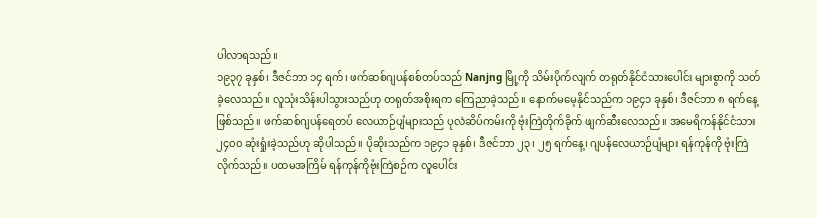ပါလာရသည်။
၁၉၃၇ ခုနှစ်၊ ဒီဇင်ဘာ ၁၄ ရက်၊ ဖက်ဆစ်ဂျပန်စစ်တပ်သည် Nanjng မြို့ကို သိမ်းပိုက်လျက် တရုတ်နိုင်ငံသားပေါင်း များစွာကို သတ်ခဲ့လေသည်။ လူသုံးသိန်းပါသွားသည်ဟု တရုတ်အစိုးရက ကြေညာခဲ့သည်။ နောက်မမေ့နိုင်သည်က ၁၉၄၁ ခုနှစ်၊ ဒီဇင်ဘာ ၈ ရက်နေ့ ဖြစ်သည်။ ဖက်ဆစ်ဂျပန်ရေတပ် လေယာဉ်ပျံများသည် ပုလဲဆိပ်ကမ်းကို ဗုံးကြဲတိုက်ခိုက် ဖျက်ဆီးလေသည်။ အမေရိကန်နိုင်ငံသား ၂၄၀၀ ဆုံးရှုံးခဲ့သည်ဟု ဆိုပါသည်။ ပိုဆိုးသည်က ၁၉၄၁ ခုနှစ်၊ ဒီဇင်ဘာ ၂၃၊ ၂၅ ရက်နေ့၊ ဂျပန်လေယာဉ်ပျံများ ရန်ကုန်ကို ဗုံးကြဲလိုက်သည်။ ပထမအကြိမ် ရန်ကုန်ကိုဗုံးကြဲစဉ်က လူပေါင်း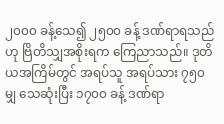၂၀၀၀ ခန့်သေ၍ ၂၅၀၀ ခန့် ဒဏ်ရာရသည်ဟု ဗြိတိသျှအစိုးရက ကြေညာသည်။ ဒုတိယအကြိမ်တွင် အရပ်သူ အရပ်သား ၇၅၀ မျှ သေဆုံးပြီး ၁၇၀၀ ခန့် ဒဏ်ရာ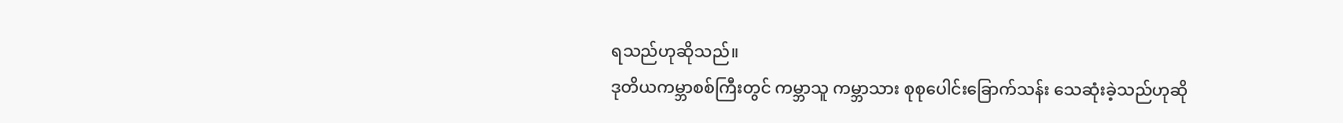ရသည်ဟုဆိုသည်။
ဒုတိယကမ္ဘာစစ်ကြီးတွင် ကမ္ဘာသူ ကမ္ဘာသား စုစုပေါင်းခြောက်သန်း သေဆုံးခဲ့သည်ဟုဆို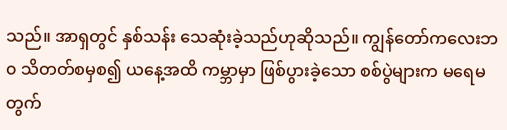သည်။ အာရှတွင် နှစ်သန်း သေဆုံးခဲ့သည်ဟုဆိုသည်။ ကျွန်တော်ကလေးဘ၀ သိတတ်စမှစ၍ ယနေ့အထိ ကမ္ဘာမှာ ဖြစ်ပွားခဲ့သော စစ်ပွဲများက မရေမတွက်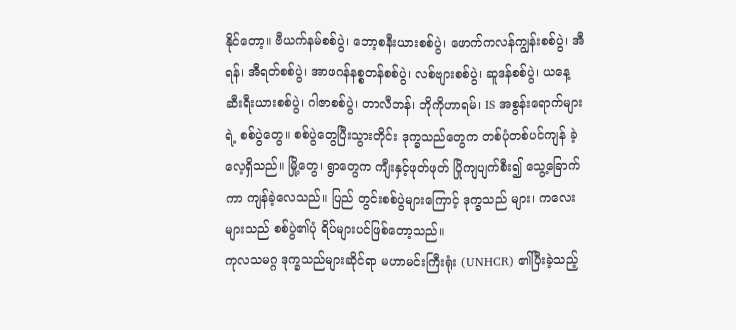နိုင်တော့။ ဗီယက်နမ်စစ်ပွဲ၊ ဘော့စနီးယားစစ်ပွဲ၊ ဖောက်ကလန်ကျွန်းစစ်ပွဲ၊ အီရန်၊ အီရတ်စစ်ပွဲ၊ အာဖဂန်နစ္စတန်စစ်ပွဲ၊ လစ်ဗျားစစ်ပွဲ၊ ဆူဒန်စစ်ပွဲ၊ ယနေ့ ဆီးရီးယားစစ်ပွဲ၊ ဂါဇာစစ်ပွဲ၊ တာလီဘန်၊ ဘိုကိုဟာရမ်၊ IS အစွန်းရောက်များရဲ့ စစ်ပွဲတွေ။ စစ်ပွဲတွေပြီးသွားတိုင်း ဒုက္ခသည်တွေက တစ်ပုံတစ်ပင်ကျန် ခဲ့လေ့ရှိသည်။ မြို့တွေ၊ ရွာတွေက ကျီးနှင့်ဖုတ်ဖုတ် ပြိုကျပျက်စီး၍ သွေ့ခြောက်ကာ ကျန်ခဲ့လေသည်။ ပြည် တွင်းစစ်ပွဲများကြောင့် ဒုက္ခသည် များ၊ ကလေးများသည် စစ်ပွဲ၏ပုံ ရိပ်များပင်ဖြစ်တော့သည်။
ကုလသမဂ္ဂ ဒုက္ခသည်များဆိုင်ရာ မဟာမင်းကြီးရုံး (UNHCR) ၏ပြီးခဲ့သည့်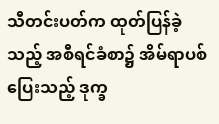သီတင်းပတ်က ထုတ်ပြန်ခဲ့သည့် အစီရင်ခံစာ၌ အိမ်ရာပစ်ပြေးသည့် ဒုက္ခ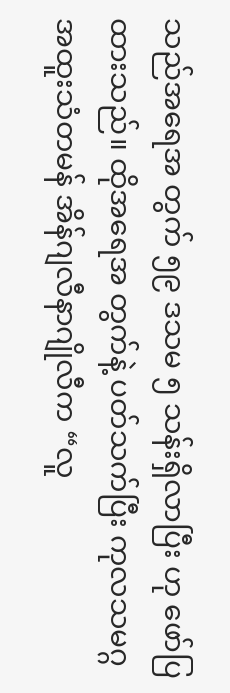သည်အရေအ တွက် ၅၉ ဒသမ ၅ သန်းရှိလာပြီး ဟု ဖော်ပြထားသည်။ ထိုအရေအ တွက်နဲ့ ပတ်သက်ပြီး ကုလသမဂ္ဂ အထူးသံတမန် အိန်ဂျလီနာဂျိုလီက “လူ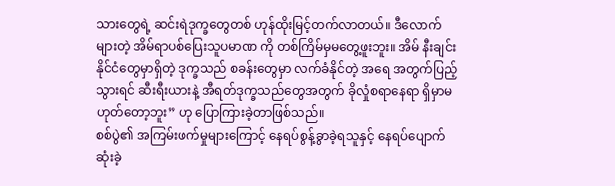သားတွေရဲ့ ဆင်းရဲဒုက္ခတွေတစ် ဟုန်ထိုးမြင့်တက်လာတယ်။ ဒီလောက် များတဲ့ အိမ်ရာပစ်ပြေးသူပမာဏ ကို တစ်ကြိမ်မှမတွေ့ဖူးဘူး။ အိမ် နီးချင်းနိုင်ငံတွေမှာရှိတဲ့ ဒုက္ခသည် စခန်းတွေမှာ လက်ခံနိုင်တဲ့ အရေ အတွက်ပြည့်သွားရင် ဆီးရီးယားနဲ့ အီရတ်ဒုက္ခသည်တွေအတွက် ခိုလှုံစရာနေရာ ရှိမှာမဟုတ်တော့ဘူး” ဟု ပြောကြားခဲ့တာဖြစ်သည်။
စစ်ပွဲ၏ အကြမ်းဖက်မှုများကြောင့် နေရပ်စွန့်ခွာခဲ့ရသူနှင့် နေရပ်ပျောက်ဆုံးခဲ့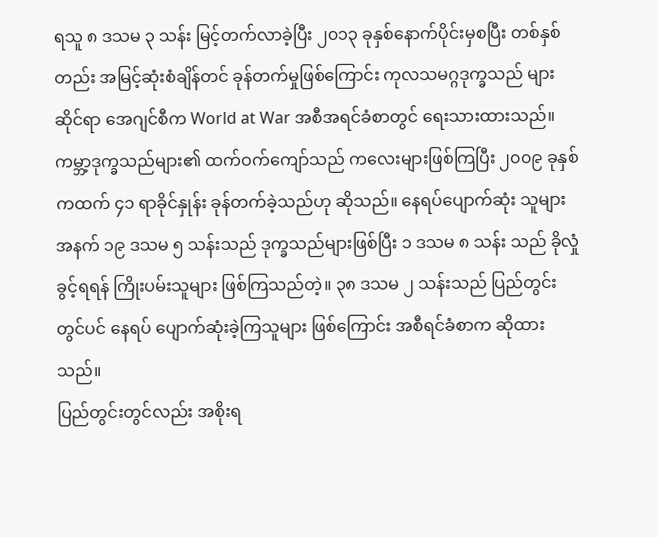ရသူ ၈ ဒသမ ၃ သန်း မြင့်တက်လာခဲ့ပြီး ၂၀၁၃ ခုနှစ်နောက်ပိုင်းမှစပြီး တစ်နှစ်တည်း အမြင့်ဆုံးစံချိန်တင် ခုန်တက်မှုဖြစ်ကြောင်း ကုလသမဂ္ဂဒုက္ခသည် များဆိုင်ရာ အေဂျင်စီက World at War အစီအရင်ခံစာတွင် ရေးသားထားသည်။ ကမ္ဘာ့ဒုက္ခသည်များ၏ ထက်ဝက်ကျော်သည် ကလေးများဖြစ်ကြပြီး ၂၀၀၉ ခုနှစ်ကထက် ၄၁ ရာခိုင်နှုန်း ခုန်တက်ခဲ့သည်ဟု ဆိုသည်။ နေရပ်ပျောက်ဆုံး သူများအနက် ၁၉ ဒသမ ၅ သန်းသည် ဒုက္ခသည်များဖြစ်ပြီး ၁ ဒသမ ၈ သန်း သည် ခိုလှုံခွင့်ရရန် ကြိုးပမ်းသူများ ဖြစ်ကြသည်တဲ့။ ၃၈ ဒသမ ၂ သန်းသည် ပြည်တွင်းတွင်ပင် နေရပ် ပျောက်ဆုံးခဲ့ကြသူများ ဖြစ်ကြောင်း အစီရင်ခံစာက ဆိုထားသည်။
ပြည်တွင်းတွင်လည်း အစိုးရ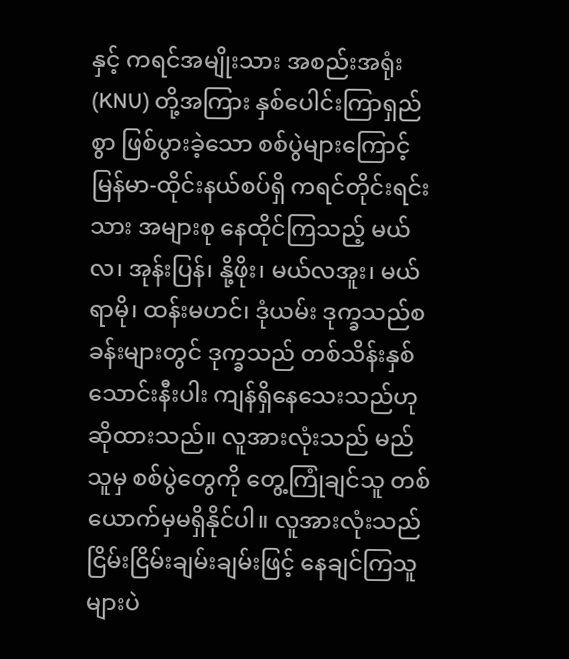နှင့် ကရင်အမျိုးသား အစည်းအရုံး (KNU) တို့အကြား နှစ်ပေါင်းကြာရှည်စွာ ဖြစ်ပွားခဲ့သော စစ်ပွဲများကြောင့် မြန်မာ-ထိုင်းနယ်စပ်ရှိ ကရင်တိုင်းရင်းသား အများစု နေထိုင်ကြသည့် မယ်လ၊ အုန်းပြန်၊ နို့ဖိုး၊ မယ်လအူး၊ မယ်ရာမို၊ ထန်းမဟင်၊ ဒုံယမ်း ဒုက္ခသည်စခန်းများတွင် ဒုက္ခသည် တစ်သိန်းနှစ်သောင်းနီးပါး ကျန်ရှိနေသေးသည်ဟု ဆိုထားသည်။ လူအားလုံးသည် မည်သူမှ စစ်ပွဲတွေကို တွေ့ကြုံချင်သူ တစ်ယောက်မှမရှိနိုင်ပါ။ လူအားလုံးသည် ငြိမ်းငြိမ်းချမ်းချမ်းဖြင့် နေချင်ကြသူများပဲ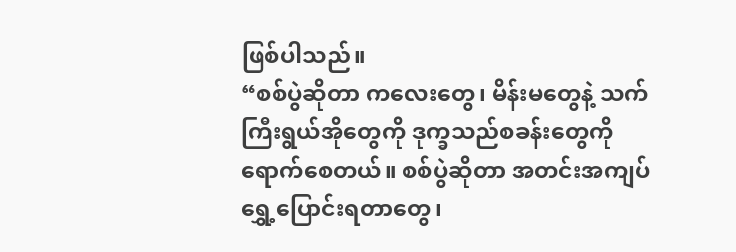ဖြစ်ပါသည်။
“စစ်ပွဲဆိုတာ ကလေးတွေ၊ မိန်းမတွေနဲ့ သက်ကြီးရွယ်အိုတွေကို ဒုက္ခသည်စခန်းတွေကို ရောက်စေတယ်။ စစ်ပွဲဆိုတာ အတင်းအကျပ် ရွှေ့ပြောင်းရတာတွေ၊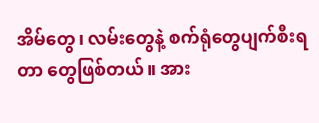အိမ်တွေ၊ လမ်းတွေနဲ့ စက်ရုံတွေပျက်စီးရတာ တွေဖြစ်တယ်။ အား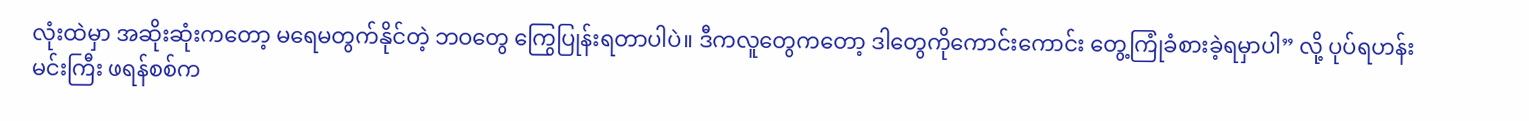လုံးထဲမှာ အဆိုးဆုံးကတော့ မရေမတွက်နိုင်တဲ့ ဘဝတွေ ကြွေပြုန်းရတာပါပဲ။ ဒီကလူတွေကတော့ ဒါတွေကိုကောင်းကောင်း တွေ့ကြုံခံစားခဲ့ရမှာပါ” လို့ ပုပ်ရဟန်းမင်းကြီး ဖရန်စစ်က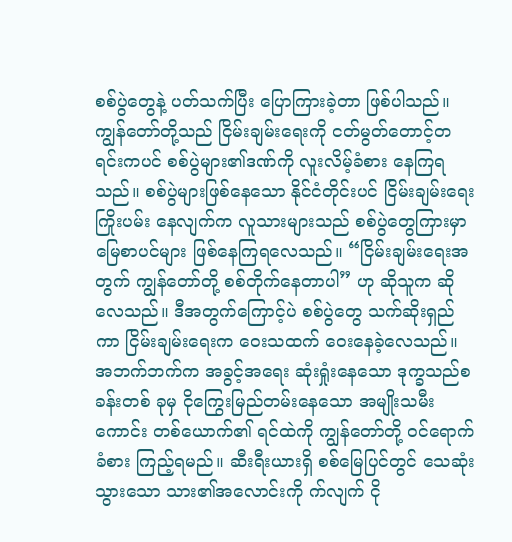စစ်ပွဲတွေနဲ့ ပတ်သက်ပြီး ပြောကြားခဲ့တာ ဖြစ်ပါသည်။
ကျွန်တော်တို့သည် ငြိမ်းချမ်းရေးကို ငတ်မွတ်တောင့်တရင်းကပင် စစ်ပွဲများ၏ဒဏ်ကို လူးလိမ့်ခံစား နေကြရသည်။ စစ်ပွဲများဖြစ်နေသော နိုင်ငံတိုင်းပင် ငြိမ်းချမ်းရေးကြိုးပမ်း နေလျက်က လူသားများသည် စစ်ပွဲတွေကြားမှာ မြေစာပင်များ ဖြစ်နေကြရလေသည်။ “ငြိမ်းချမ်းရေးအတွက် ကျွန်တော်တို့ စစ်တိုက်နေတာပါ” ဟု ဆိုသူက ဆိုလေသည်။ ဒီအတွက်ကြောင့်ပဲ စစ်ပွဲတွေ သက်ဆိုးရှည်ကာ ငြိမ်းချမ်းရေးက ဝေးသထက် ဝေးနေခဲ့လေသည်။
အဘက်ဘက်က အခွင့်အရေး ဆုံးရှုံးနေသော ဒုက္ခသည်စခန်းတစ် ခုမှ ငိုကြွေးမြည်တမ်းနေသော အမျိုးသမီးကောင်း တစ်ယောက်၏ ရင်ထဲကို ကျွန်တော်တို့ ဝင်ရောက်ခံစား ကြည့်ရမည်။ ဆီးရီးယားရှိ စစ်မြေပြင်တွင် သေဆုံးသွားသော သား၏အလောင်းကို က်လျက် ငို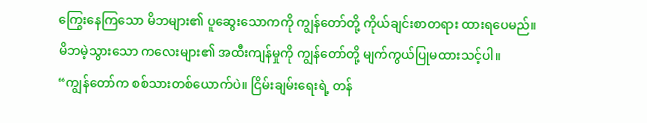ကြွေးနေကြသော မိဘများ၏ ပူဆွေးသောကကို ကျွန်တော်တို့ ကိုယ်ချင်းစာတရား ထားရပေမည်။ မိဘမဲ့သွားသော ကလေးများ၏ အထီးကျန်မှုကို ကျွန်တော်တို့ မျက်ကွယ်ပြုမထားသင့်ပါ။
“ကျွန်တော်က စစ်သားတစ်ယောက်ပဲ။ ငြိမ်းချမ်းရေးရဲ့ တန်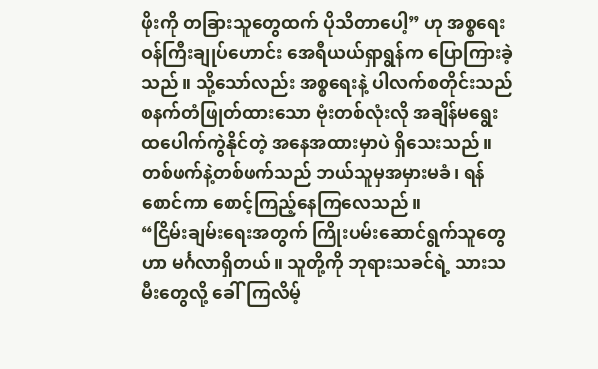ဖိုးကို တခြားသူတွေထက် ပိုသိတာပေါ့” ဟု အစ္စရေးဝန်ကြီးချုပ်ဟောင်း အေရီယယ်ရှာရွန်က ပြောကြားခဲ့သည်။ သို့သော်လည်း အစ္စရေးနဲ့ ပါလက်စတိုင်းသည် စနက်တံဖြုတ်ထားသော ဗုံးတစ်လုံးလို အချိန်မရွေး ထပေါက်ကွဲနိုင်တဲ့ အနေအထားမှာပဲ ရှိသေးသည်။ တစ်ဖက်နဲ့တစ်ဖက်သည် ဘယ်သူမှအမှားမခံ၊ ရန်စောင်ကာ စောင့်ကြည့်နေကြလေသည်။
“ငြိမ်းချမ်းရေးအတွက် ကြိုးပမ်းဆောင်ရွက်သူတွေဟာ မင်္ဂလာရှိတယ်။ သူတို့ကို ဘုရားသခင်ရဲ့ သားသမီးတွေလို့ ခေါ်ကြလိမ့်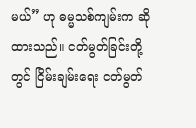မယ်” ဟု ဓမ္မသစ်ကျမ်းက ဆိုထားသည်။ ငတ်မွတ်ခြင်းတို့တွင် ငြိမ်းချမ်းရေး ငတ်မွတ်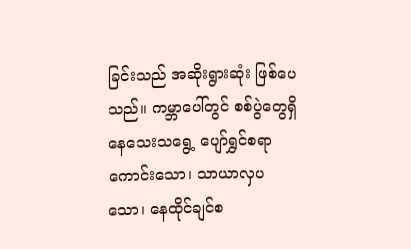ခြင်းသည် အဆိုးရွားဆုံး ဖြစ်ပေသည်။ ကမ္ဘာပေါ်တွင် စစ်ပွဲတွေရှိနေသေးသရွေ့ ပျော်ရွှင်စရာ ကောင်းသော၊ သာယာလှပသော၊ နေထိုင်ချင်စ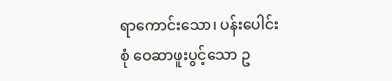ရာကောင်းသော၊ ပန်းပေါင်းစုံ ဝေဆာဖူးပွင့်သော ဥ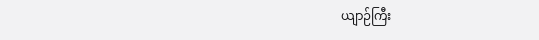ယျာဉ်ကြီး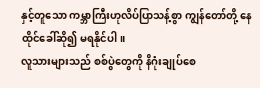နှင့်တူသော ကမ္ဘာကြီးဟုလိပ်ပြာသန့်စွာ ကျွန်တော်တို့ နေထိုင်ခေါ်ဆို၍ မရနိုင်ပါ။
လူသားများသည် စစ်ပွဲတွေကို နိဂုံးချုပ်စေ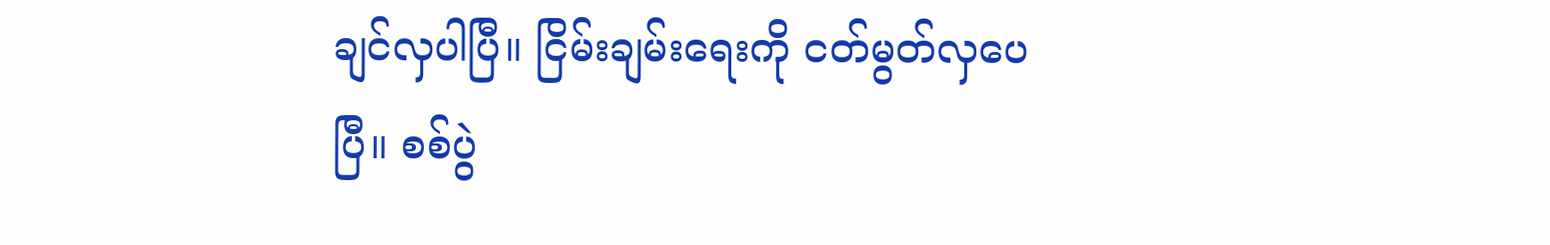ချင်လှပါပြီ။ ငြိမ်းချမ်းရေးကို ငတ်မွတ်လှပေပြီ။ စစ်ပွဲ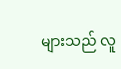များသည် လူ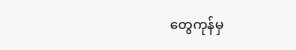တွေကုန်မှ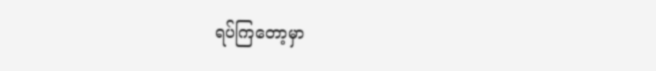ရပ်ကြတော့မှာ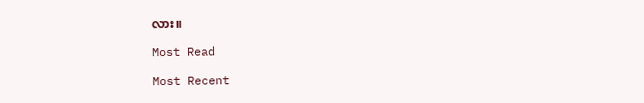လား။

Most Read

Most Recent